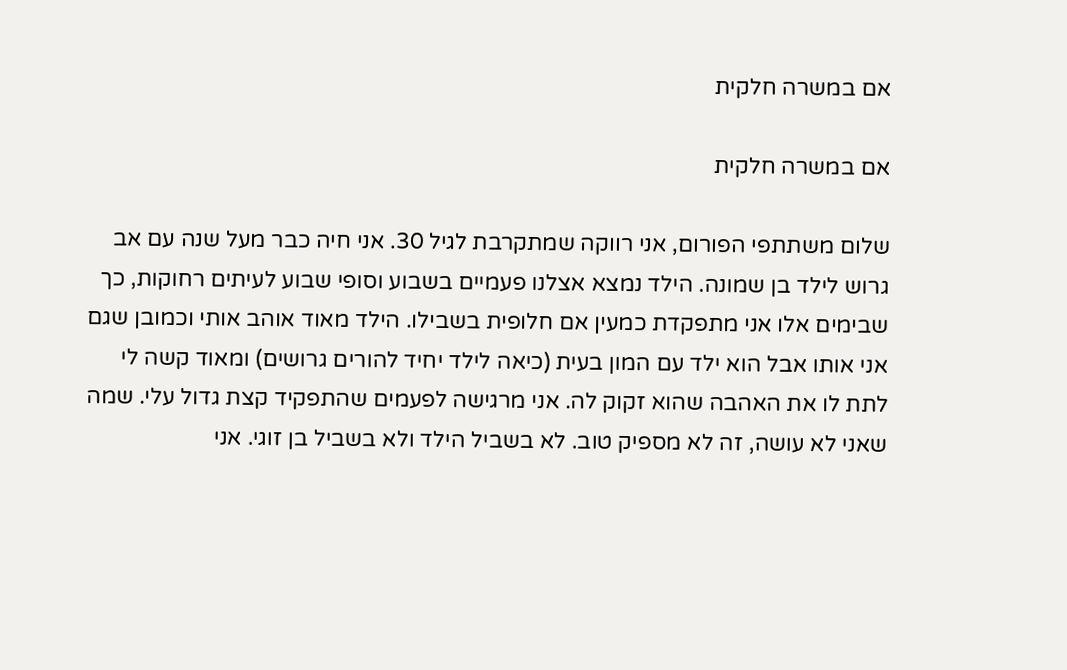אם במשרה חלקית

אם במשרה חלקית

שלום משתתפי הפורום, אני רווקה שמתקרבת לגיל 30. אני חיה כבר מעל שנה עם אב גרוש לילד בן שמונה. הילד נמצא אצלנו פעמיים בשבוע וסופי שבוע לעיתים רחוקות, כך שבימים אלו אני מתפקדת כמעין אם חלופית בשבילו. הילד מאוד אוהב אותי וכמובן שגם אני אותו אבל הוא ילד עם המון בעית (כיאה לילד יחיד להורים גרושים) ומאוד קשה לי לתת לו את האהבה שהוא זקוק לה. אני מרגישה לפעמים שהתפקיד קצת גדול עלי. שמה שאני לא עושה, זה לא מספיק טוב. לא בשביל הילד ולא בשביל בן זוגי. אני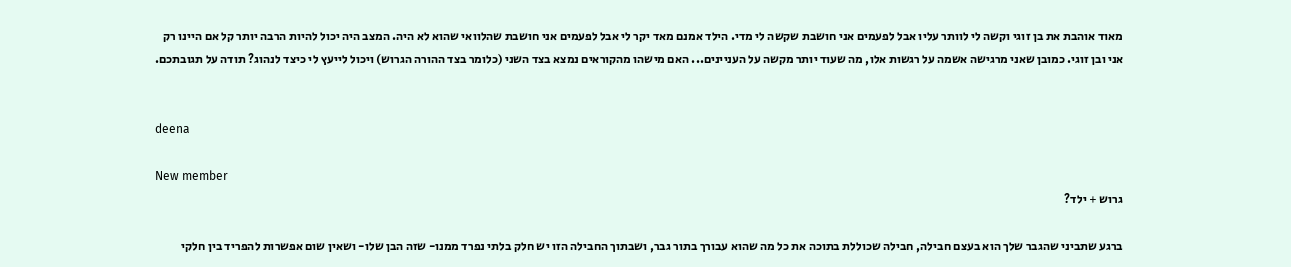מאוד אוהבת את בן זוגי וקשה לי לוותר עליו אבל לפעמים אני חושבת שקשה לי מדי. הילד אמנם מאד יקר לי אבל לפעמים אני חושבת שהלוואי שהוא לא היה. המצב היה יכול להיות הרבה יותר קל אם היינו רק אני ובן זוגי. כמובן שאני מרגישה אשמה על רגשות אלו, מה שעוד יותר מקשה על העניינים... האם מישהו מהקוראים נמצא בצד השני (כלומר בצד ההורה הגרוש) ויכול לייעץ לי כיצד לנהוג? תודה על תגובתכם.


deena

New member
גרוש + ילד?

ברגע שתביני שהגבר שלך הוא בעצם חבילה, חבילה שכוללת בתוכה את כל מה שהוא עבורך בתור גבר, ושבתוך החבילה הזו יש חלק בלתי נפרד ממנו- שזה הבן שלו- ושאין שום אפשרות להפריד בין חלקי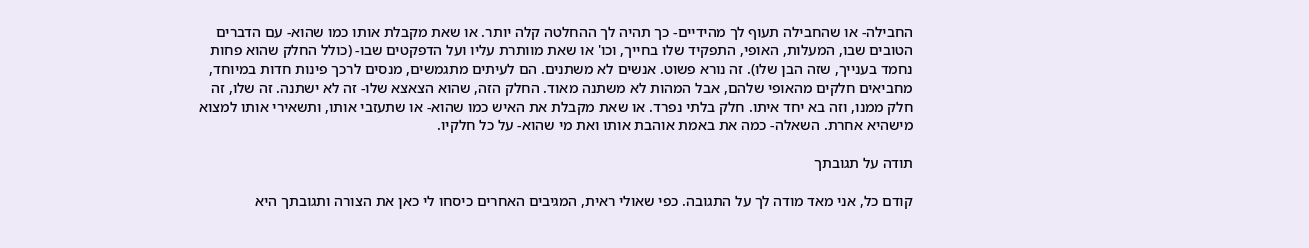החבילה- או שהחבילה תעוף לך מהידיים- כך תהיה לך ההחלטה קלה יותר. או שאת מקבלת אותו כמו שהוא- עם הדברים הטובים שבו, המעלות, האופי, התפקיד שלו בחייך, וכו' או שאת מוותרת עליו ועל הדפקטים שבו- (כולל החלק שהוא פחות נחמד בענייך, שזה הבן שלו). זה נורא פשוט. אנשים לא משתנים. הם לעיתים מתגמשים, מנסים לרכך פינות חדות במיוחד, מחביאים חלקים מהאופי שלהם, אבל המהות לא משתנה מאוד. החלק הזה, שהוא הצאצא שלו- זה לא ישתנה. זה שלו, זה חלק ממנו, וזה בא יחד איתו. חלק בלתי נפרד. או שאת מקבלת את האיש כמו שהוא- או שתעזבי אותו, ותשאירי אותו למצוא מישהיא אחרת. השאלה- כמה את באמת אוהבת אותו ואת מי שהוא- על כל חלקיו.

תודה על תגובתך

קודם כל, אני מאד מודה לך על התגובה. כפי שאולי ראית, המגיבים האחרים כיסחו לי כאן את הצורה ותגובתך היא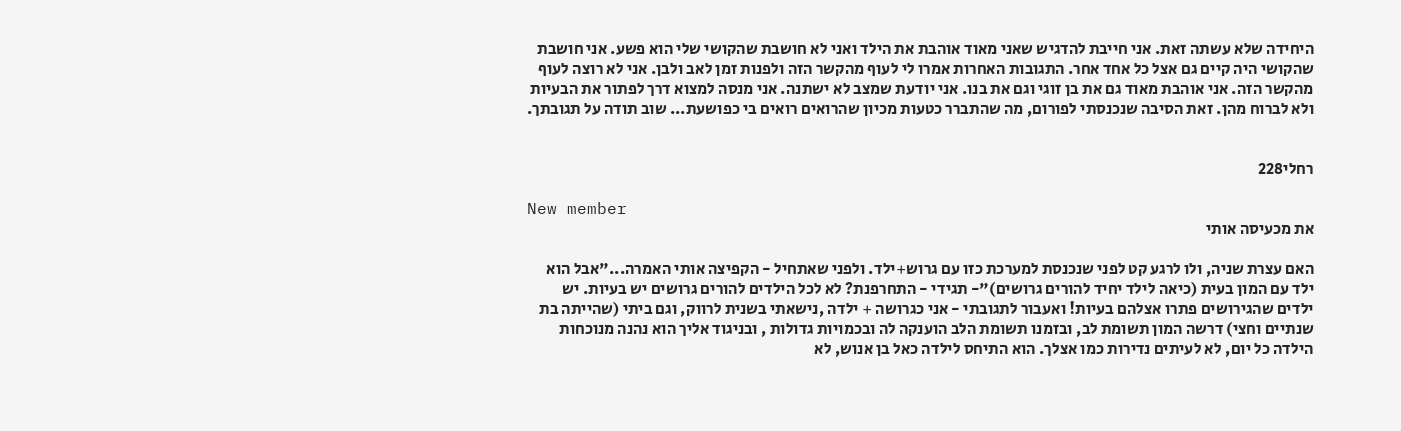היחידה שלא עשתה זאת. אני חייבת להדגיש שאני מאוד אוהבת את הילד ואני לא חושבת שהקושי שלי הוא פשע. אני חושבת שהקושי היה קיים גם אצל כל אחד אחר. התגובות האחרות אמרו לי לעוף מהקשר הזה ולפנות זמן לאב ולבן. אני לא רוצה לעוף מהקשר הזה. אני אוהבת מאוד גם את בן זוגי וגם את בנו. אני יודעת שמצב לא ישתנה. אני מנסה למצוא דרך לפתור את הבעיות ולא לברוח מהן. זאת הסיבה שנכנסתי לפורום, מה שהתברר כטעות מכיון שהרואים רואים בי כפושעת... שוב תודה על תגובתך.


רחלי228

New member
את מכעיסה אותי

האם עצרת שניה, ולו לרגע קט לפני שנכנסת למערכת כזו עם גרוש+ילד. ולפני שאתחיל - הקפיצה אותי האמרה..."אבל הוא ילד עם המון בעית (כיאה לילד יחיד להורים גרושים)"- תגידי - התחרפנת? לא לכל הילדים להורים גרושים יש בעיות. יש ילדים שהגירושים פתרו אצלהם בעיות! ואעבור לתגובתי - אני כגרושה + ילדה ,נישאתי בשנית לרווק, וגם ביתי (שהייתה בת שנתיים וחצי) דרשה המון תשומת לב, ובזמנו תשומת הלב הוענקה לה ובכמויות גדולות , ובניגוד אליך הוא נהנה מנוכחות הילדה כל יום, לא לעיתים נדירות כמו אצלך. הוא התיחס לילדה כאל בן אנוש, לא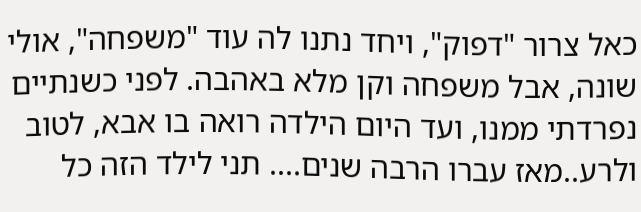כאל צרור "דפוק", ויחד נתנו לה עוד "משפחה", אולי שונה, אבל משפחה וקן מלא באהבה. לפני כשנתיים נפרדתי ממנו, ועד היום הילדה רואה בו אבא, לטוב ולרע..מאז עברו הרבה שנים.... תני לילד הזה כל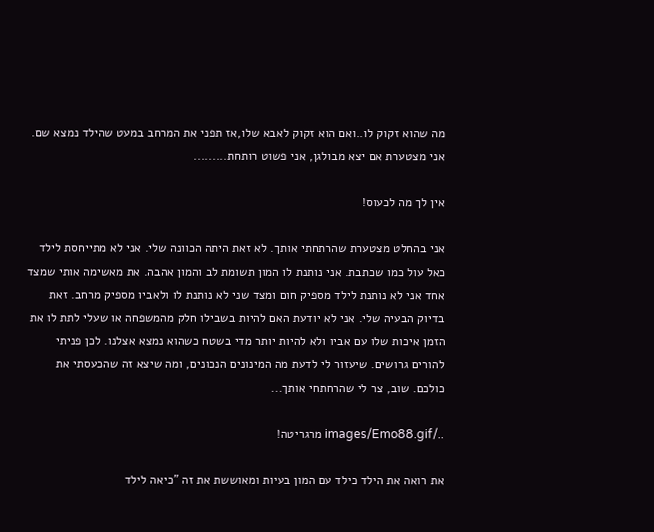מה שהוא זקוק לו..ואם הוא זקוק לאבא שלו,אז תפני את המרחב במעט שהילד נמצא שם. אני מצטערת אם יצא מבולגן, אני פשוט רותחת.........

אין לך מה לכעוס!

אני בהחלט מצטערת שהרתחתי אותך. לא זאת היתה הכוונה שלי. אני לא מתייחסת לילד כאל עול כמו שכתבת. אני נותנת לו המון תשומת לב והמון אהבה. את מאשימה אותי שמצד אחד אני לא נותנת לילד מספיק חום ומצד שני לא נותנת לו ולאביו מספיק מרחב. זאת בדיוק הבעיה שלי. אני לא יודעת האם להיות בשבילו חלק מהמשפחה או שעלי לתת לו את הזמן איכות שלו עם אביו ולא להיות יותר מדי בשטח כשהוא נמצא אצלנו. לכן פניתי להורים גרושים. שיעזור לי לדעת מה המינונים הנכונים, ומה שיצא זה שהכעסתי את כולכם. שוב, צר לי שהרחתחי אותך...

../images/Emo88.gif מרגריטה!

את רואה את הילד כילד עם המון בעיות ומאוששת את זה "כיאה לילד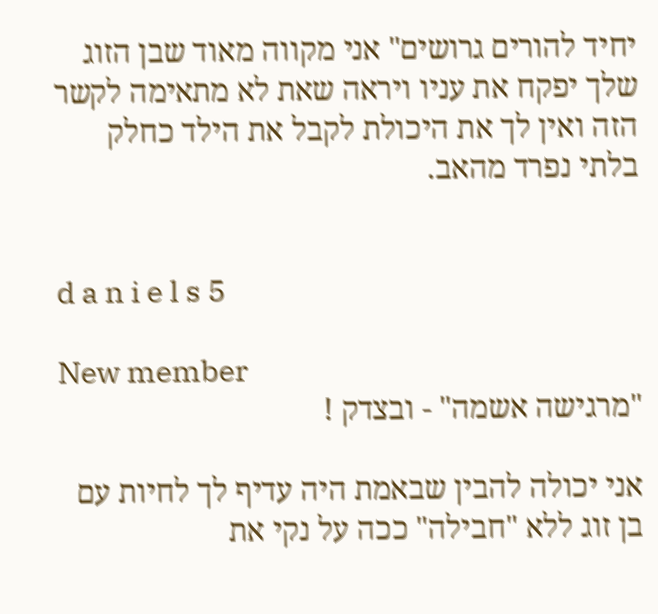יחיד להורים גרושים" אני מקווה מאוד שבן הזוג שלך יפקח את עניו ויראה שאת לא מתאימה לקשר הזה ואין לך את היכולת לקבל את הילד כחלק בלתי נפרד מהאב.


d a n i e l s 5

New member
"מרגישה אשמה" - ובצדק !

אני יכולה להבין שבאמת היה עדיף לך לחיות עם בן זוג ללא "חבילה" ככה על נקי את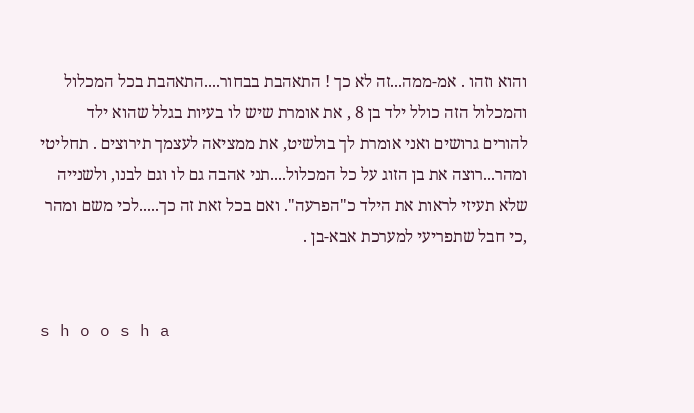והוא וזהו . אמ-ממה...זה לא כך ! התאהבת בבחור....התאהבת בכל המכלול והמכלול הזה כולל ילד בן 8 , את אומרת שיש לו בעיות בגלל שהוא ילד להורים גרושים ואני אומרת לך בולשיט, את ממציאה לעצמך תירוצים . תחליטי ומהר...רוצה את בן הזוג על כל המכלול....תני אהבה גם לו וגם לבנו, ולשנייה שלא תעיזי לראות את הילד כ"הפרעה". ואם בכל זאת זה כך.....לכי משם ומהר ,כי חבל שתפריעי למערכת אבא-בן .


s h o o s h a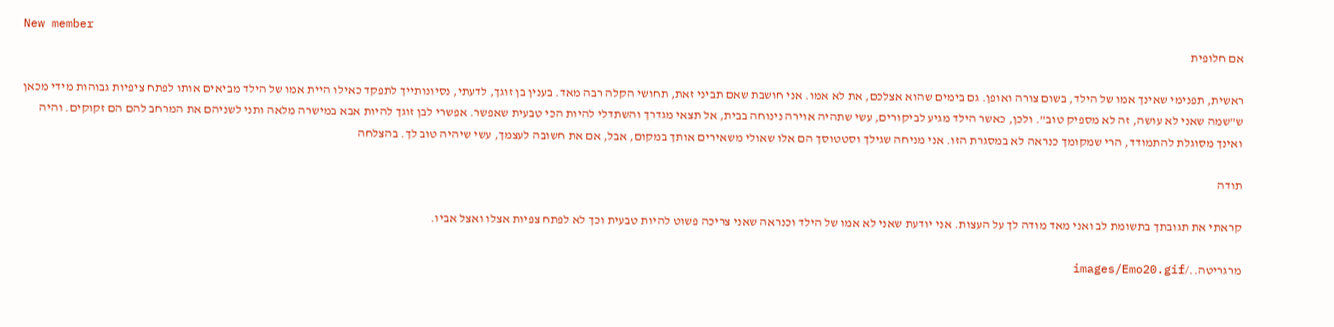New member
אם חלופית

ראשית, תפנימי שאינך אמו של הילד, בשום צורה ואופן. גם בימים שהוא אצלכם, את לא אמו. אני חושבת שאם תביני זאת, תחושי הקלה רבה מאד. בענין בן זוגך, לדעתי, נסיונותייך לתפקד כאילו היית אמו של הילד מביאים אותו לפתח ציפיות גבוהות מידי מכאן ש"שמה שאני לא עושה, זה לא מספיק טוב". ולכן, כאשר הילד מגיע לביקורים, עשי שתהיה אוירה נינוחה בבית, אל תצאי מגדרך והשתדלי להיות הכי טבעית שאפשר. אפשרי לבן זוגך להיות אבא במישרה מלאה ותני לשניהם את המרחב להם הם זקוקים. והיה ואינך מסוגלת להתמודד, הרי שמקומך כנראה לא במסגרת הזו. אני מניחה שגילך וסטטוסך הם אלו שאולי משאירים אותך במקום, אבל, אם את חשובה לעצמך, עשי שיהיה טוב לך. בהצלחה

תודה

קראתי את תגובתך בתשומת לב ואני מאד מודה לך על העצות. אני יודעת שאני לא אמו של הילד וכנראה שאני צריכה פשוט להיות טבעית וכך לא לפתח צפיות אצלו ואצל אביו.

מרגריטה../images/Emo20.gif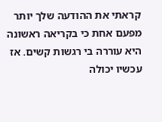קראתי את ההודעה שלך יותר מפעם אחת כי בקריאה ראשונה היא עוררה בי רגשות קשים. אז עכשיו יכולה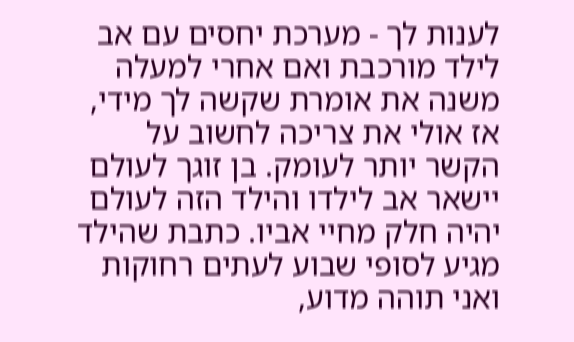לענות לך - מערכת יחסים עם אב לילד מורכבת ואם אחרי למעלה משנה את אומרת שקשה לך מידי, אז אולי את צריכה לחשוב על הקשר יותר לעומק. בן זוגך לעולם יישאר אב לילדו והילד הזה לעולם יהיה חלק מחיי אביו. כתבת שהילד מגיע לסופי שבוע לעתים רחוקות ואני תוהה מדוע,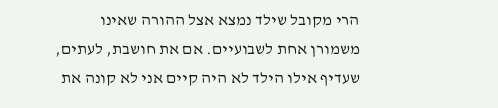הרי מקובל שילד נמצא אצל ההורה שאינו משמורן אחת לשבועיים. אם את חושבת, לעתים, שעדיף אילו הילד לא היה קיים אני לא קונה את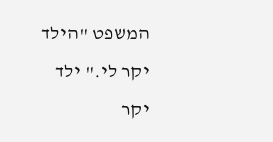המשפט "הילד יקר לי." ילד יקר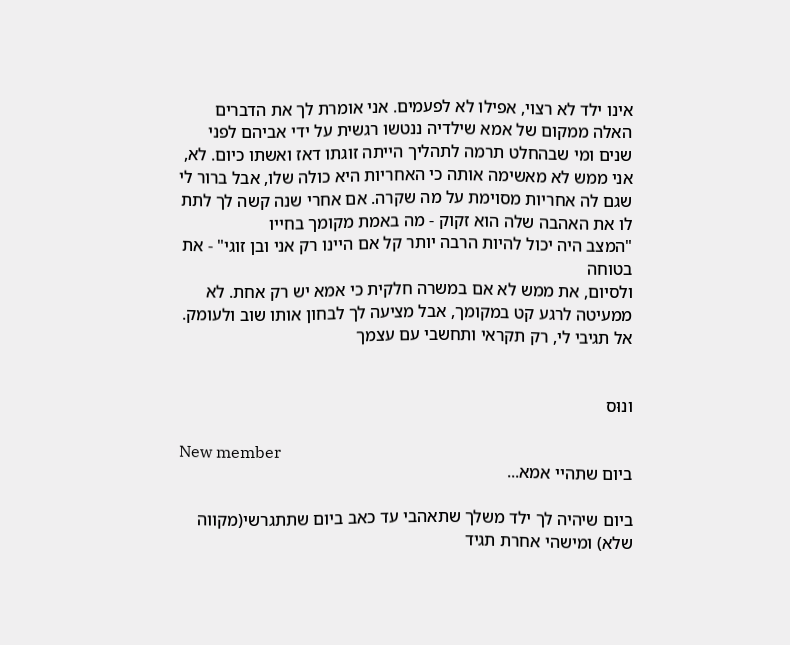אינו ילד לא רצוי, אפילו לא לפעמים. אני אומרת לך את הדברים האלה ממקום של אמא שילדיה ננטשו רגשית על ידי אביהם לפני שנים ומי שבהחלט תרמה לתהליך הייתה זוגתו דאז ואשתו כיום. לא, אני ממש לא מאשימה אותה כי האחריות היא כולה שלו, אבל ברור לי שגם לה אחריות מסוימת על מה שקרה. אם אחרי שנה קשה לך לתת לו את האהבה שלה הוא זקוק - מה באמת מקומך בחייו
"המצב היה יכול להיות הרבה יותר קל אם היינו רק אני ובן זוגי" - את בטוחה
ולסיום, את ממש לא אם במשרה חלקית כי אמא יש רק אחת. לא ממעיטה לרגע קט במקומך, אבל מציעה לך לבחון אותו שוב ולעומק. אל תגיבי לי, רק תקראי ותחשבי עם עצמך


ונוּס

New member
ביום שתהיי אמא...

ביום שיהיה לך ילד משלך שתאהבי עד כאב ביום שתתגרשי(מקווה שלא) ומישהי אחרת תגיד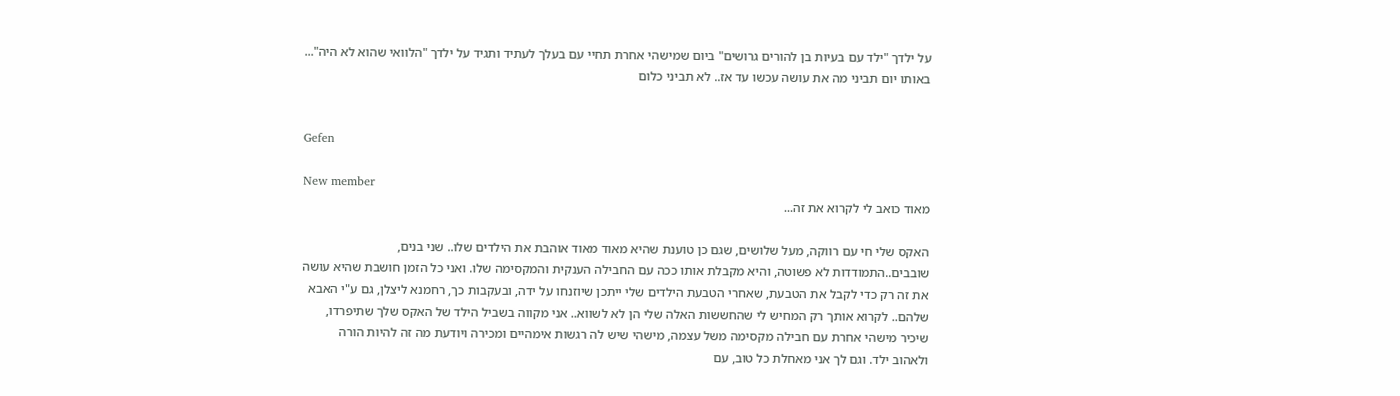על ילדך "ילד עם בעיות בן להורים גרושים" ביום שמישהי אחרת תחיי עם בעלך לעתיד ותגיד על ילדך "הלוואי שהוא לא היה"... באותו יום תביני מה את עושה עכשו עד אז.. לא תביני כלום


Gefen

New member
מאוד כואב לי לקרוא את זה...

האקס שלי חי עם רווקה, מעל שלושים, שגם כן טוענת שהיא מאוד מאוד אוהבת את הילדים שלו.. שני בנים, שובבים..התמודדות לא פשוטה, והיא מקבלת אותו ככה עם החבילה הענקית והמקסימה שלו. ואני כל הזמן חושבת שהיא עושה את זה רק כדי לקבל את הטבעת, שאחרי הטבעת הילדים שלי ייתכן שיוזנחו על ידה, ובעקבות כך, רחמנא ליצלן, גם ע"י האבא שלהם.. לקרוא אותך רק המחיש לי שהחששות האלה שלי הן לא לשווא.. אני מקווה בשביל הילד של האקס שלך שתיפרדו, שיכיר מישהי אחרת עם חבילה מקסימה משל עצמה, מישהי שיש לה רגשות אימהיים ומכירה ויודעת מה זה להיות הורה ולאהוב ילד. וגם לך אני מאחלת כל טוב, עם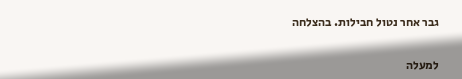גבר אחר נטול חבילות. בהצלחה

למעלה